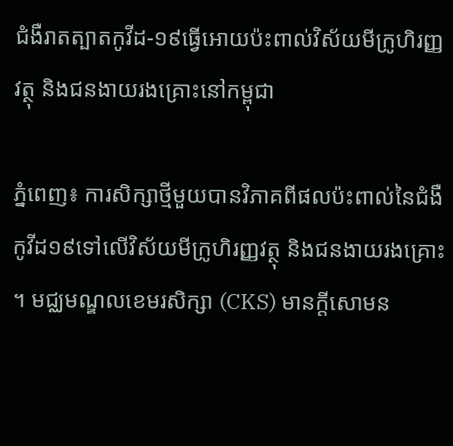ជំងឺរាតត្បាតកូវីដ-១៩ធ្វើអោយប៉ះពាល់វិស័យមីក្រូហិរញ្ញវត្ថុ និងជនងាយរងគ្រោះនៅកម្ពុជា

ភ្នំពេញ៖ ការសិក្សាថ្មីមួយបានវិភាគពីផលប៉ះពាល់នៃជំងឺកូវីដ១៩ទៅលើវិស័យមីក្រូហិរញ្ញវត្ថុ និងជនងាយរងគ្រោះ ។ មជ្ឈមណ្ឌលខេមរសិក្សា (CKS) មានក្តីសោមន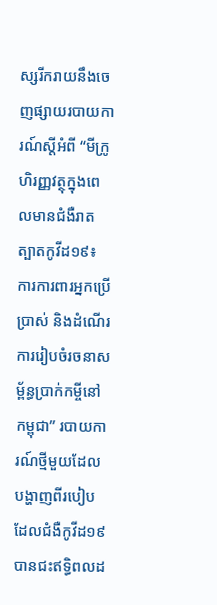ស្សរីករាយនឹងចេញផ្សាយរបាយការណ៍ស្តីអំពី “មីក្រូហិរញ្ញវត្ថុក្នុងពេលមានជំងឺរាតត្បាតកូវីដ១៩៖ ការការពារអ្នកប្រើប្រាស់ និងដំណើរការរៀបចំរចនាសម្ព័ន្ធប្រាក់កម្ចីនៅកម្ពុជា” របាយការណ៍ថ្មីមួយដែលបង្ហាញពីរបៀបដែលជំងឺកូវីដ១៩បានជះឥទ្ធិពលដ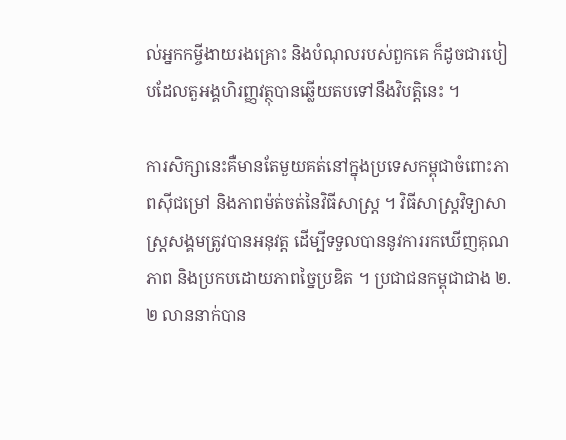ល់អ្នកកម្ចីងាយរងគ្រោះ និងបំណុលរបស់ពួកគេ ក៏ដូចជារបៀបដែលតួអង្គហិរញ្ញវត្ថុបានឆ្លើយតបទៅនឹងវិបត្តិនេះ ។

ការសិក្សានេះគឺមានតែមួយគត់នៅក្នុងប្រទេសកម្ពុជាចំពោះភាពស៊ីជម្រៅ និងភាពម៉ត់ចត់នៃវិធីសាស្ត្រ ។ វិធីសាស្រ្តវិទ្យាសាស្ត្រសង្គមត្រូវបានអនុវត្ត ដើម្បីទទួលបាននូវការរកឃើញគុណភាព និងប្រកបដោយភាពច្នៃប្រឌិត ។ ប្រជាជនកម្ពុជាជាង ២.២ លាននាក់បាន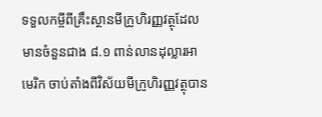ទទួលកម្ចីពីគ្រឹះស្ថានមីក្រូហិរញ្ញវត្ថុដែលមានចំនួនជាង ៨.១ ពាន់លានដុល្លារអាមេរិក ចាប់តាំងពីវិស័យមីក្រូហិរញ្ញវត្ថុបាន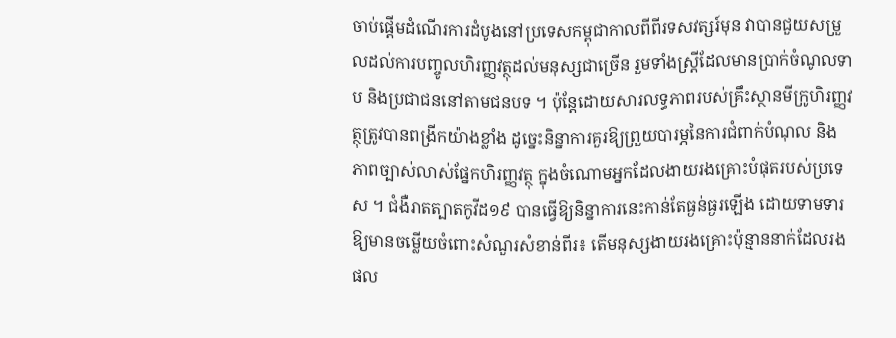ចាប់ផ្តើមដំណើរការដំបូងនៅប្រទេសកម្ពុជាកាលពីពីរទសវត្សរ៍មុន វាបានជួយសម្រួលដល់ការបញ្ចូលហិរញ្ញវត្ថុដល់មនុស្សជាច្រើន រួមទាំងស្ត្រីដែលមានប្រាក់ចំណូលទាប និងប្រជាជននៅតាមជនបទ ។ ប៉ុន្តែដោយសារលទ្ធភាពរបស់គ្រឹះស្ថានមីក្រូហិរញ្ញវត្ថុត្រូវបានពង្រីកយ៉ាងខ្លាំង ដូច្នេះនិន្នាការគួរឱ្យព្រួយបារម្ភនៃការជំពាក់បំណុល និងភាពច្បាស់លាស់ផ្នែកហិរញ្ញវត្ថុ ក្នុងចំណោមអ្នកដែលងាយរងគ្រោះបំផុតរបស់ប្រទេស ។ ជំងឺរាតត្បាតកូវីដ១៩ បានធ្វើឱ្យនិន្នាការនេះកាន់តែធ្ងន់ធ្ងរឡើង ដោយទាមទារឱ្យមានចម្លើយចំពោះសំណួរសំខាន់ពីរ៖ តើមនុស្សងាយរងគ្រោះប៉ុន្មាននាក់ដែលរងផល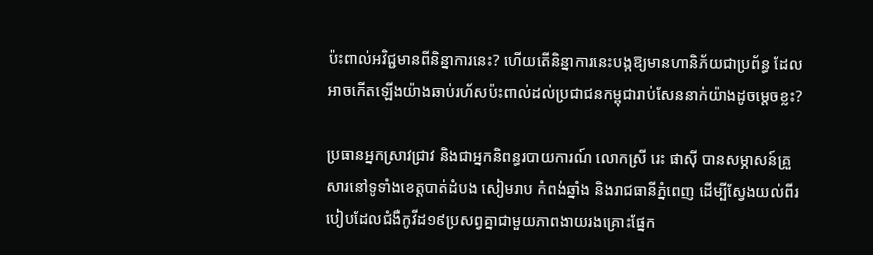ប៉ះពាល់អវិជ្ជមានពីនិន្នាការនេះ? ហើយតើនិន្នាការនេះបង្កឱ្យមានហានិភ័យជាប្រព័ន្ធ ដែលអាចកើតឡើងយ៉ាងឆាប់រហ័សប៉ះពាល់ដល់ប្រជាជនកម្ពុជារាប់សែននាក់យ៉ាងដូចម្តេចខ្លះ?

ប្រធានអ្នកស្រាវជ្រាវ និងជាអ្នកនិពន្ធរបាយការណ៍ លោកស្រី រេះ ផាស៊ី បានសម្ភាសន៍គ្រួសារនៅទូទាំងខេត្តបាត់ដំបង សៀមរាប កំពង់ឆ្នាំង និងរាជធានីភ្នំពេញ ដើម្បីស្វែងយល់ពីរបៀបដែលជំងឺកូវីដ១៩ប្រសព្វគ្នាជាមួយភាពងាយរងគ្រោះផ្នែក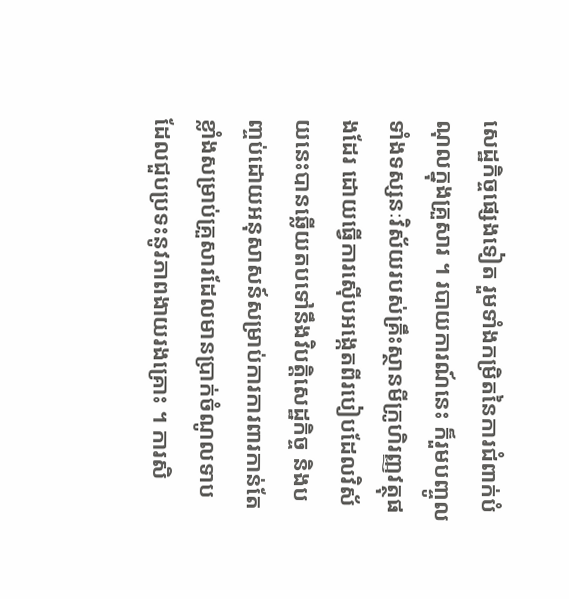សេដ្ឋកិច្ចផ្សេងទៀត រួមទាំងកម្រិតនៃការជំពាក់បំណុលក្នុងគ្រួសារ ។ របាយការណ៍នេះ ក៏រួមបញ្ចូលទាំងទស្សនៈវិស័យរបស់គ្រឹះស្ថានមីក្រូហិរញ្ញវត្ថុផងដែរ ដោយធ្វើការស៊ើបអង្កេតពីរបៀបដែលវិស័យនេះបានឆ្លើយតបទៅនឹងវិបត្តិសេដ្ឋកិច្ច និងបញ្ចប់ដោយអនុសាសន៍សម្រាប់ការការពារកាន់តែខ្លាំងសម្រាប់គ្រួសារដែលមានប្រាក់ចំណូលទាប ដែលជួបប្រទះនូវភាពងាយរងគ្រោះ ។ ការសិ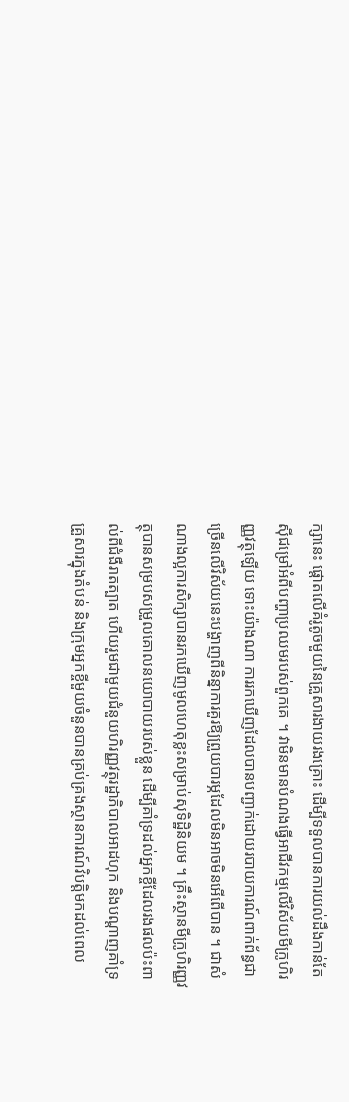ក្សានេះ ផ្តោតលើគំរូតូចមួយនៃគ្រួសារងាយរងគ្រោះ ដើម្បីទទួលបានការយល់ដឹងកាន់តែស៊ីជម្រៅអំពីបញ្ហាប្រឈមរបស់ពួកគេ ។ វាមិនមានបំណងធ្វើអាជីវកម្មលើវិស័យមីក្រូហិរញ្ញវត្ថុឡើយ ទោះយ៉ាងណា ការរកឃើញដែលបានបញ្ជាក់ដោយរបាយការណ៍ពាក់ព័ន្ធជាច្រើនលើវិស័យនេះបង្ហាញពីនិន្នាការគួរឱ្យព្រួយបារម្ភដែលមិនអាចមិនអើពើបាន ។ ជាសំណាងល្អការសិក្សាបានរកឃើញមូលហេតុខ្លះសម្រាប់សុទិដ្ឋិនិយម ។ គ្រឹះស្ថានមីក្រូហិរញ្ញវត្ថុបានសម្របសម្រួលគោលនយោបាយរបស់ខ្លួន ដើម្បីគាំទ្រដល់អ្នកខ្ចីដែលរងផលប៉ះពាល់ពីជំងឺរាតត្បាត ហើយរួមជាមួយជំនួយហិរញ្ញវត្ថុរដ្ឋាភិបាលអាដហុក និងបណ្តាញគាំទ្រគ្រួសារក្នុងតំបន់ និងក្រុមអ្នកខ្ចីមួយចំនួនបានគ្រប់គ្រងស្ថានការណ៍វិបត្តិមកដល់ពេល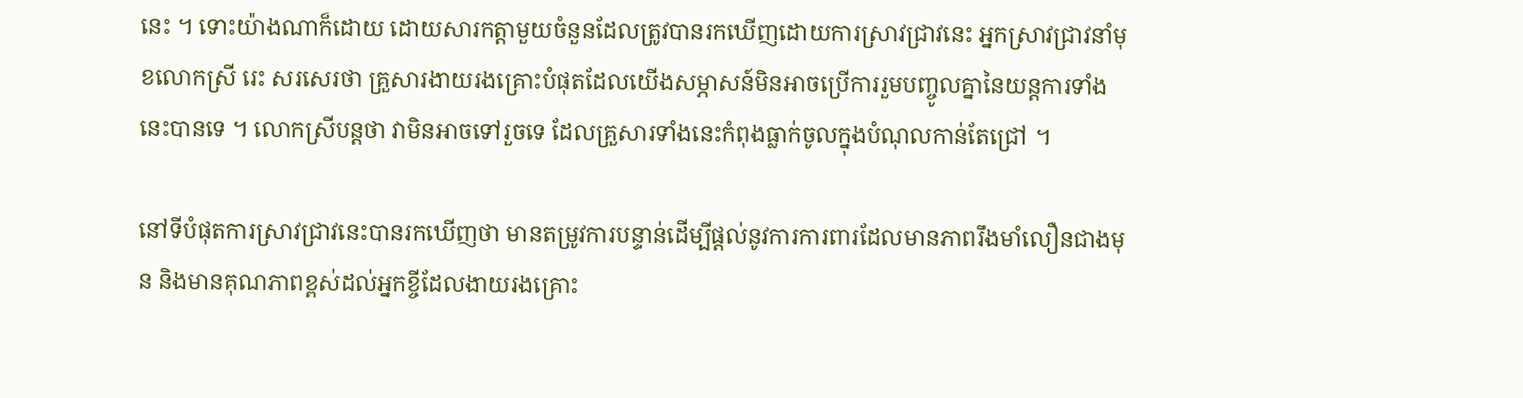នេះ ។ ទោះយ៉ាងណាក៏ដោយ ដោយសារកត្តាមួយចំនួនដែលត្រូវបានរកឃើញដោយការស្រាវជ្រាវនេះ អ្នកស្រាវជ្រាវនាំមុខលោកស្រី រេះ សរសេរថា គ្រួសារងាយរងគ្រោះបំផុតដែលយើងសម្ភាសន៍មិនអាចប្រើការរួមបញ្ចូលគ្នានៃយន្តការទាំងនេះបានទេ ។ លោកស្រីបន្តថា វាមិនអាចទៅរួចទេ ដែលគ្រួសារទាំងនេះកំពុងធ្លាក់ចូលក្នុងបំណុលកាន់តែជ្រៅ ។

នៅទីបំផុតការស្រាវជ្រាវនេះបានរកឃើញថា មានតម្រូវការបន្ទាន់ដើម្បីផ្តល់នូវការការពារដែលមានភាពរឹងមាំលឿនជាងមុន និងមានគុណភាពខ្ពស់ដល់អ្នកខ្ចីដែលងាយរងគ្រោះ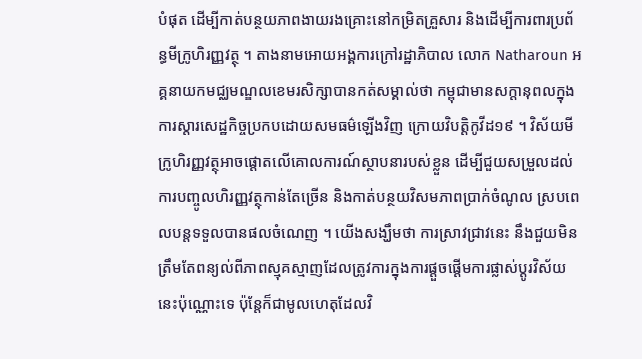បំផុត ដើម្បីកាត់បន្ថយភាពងាយរងគ្រោះនៅកម្រិតគ្រួសារ និងដើម្បីការពារប្រព័ន្ធមីក្រូហិរញ្ញវត្ថុ ។ តាងនាមអោយអង្គការក្រៅរដ្ឋាភិបាល លោក Natharoun អគ្គនាយកមជ្ឈមណ្ឌលខេមរសិក្សាបានកត់សម្គាល់ថា កម្ពុជាមានសក្តានុពលក្នុងការស្តារសេដ្ឋកិច្ចប្រកបដោយសមធម៌ឡើងវិញ ក្រោយវិបត្តិកូវីដ១៩ ។ វិស័យមីក្រូហិរញ្ញវត្ថុអាចផ្តោតលើគោលការណ៍ស្ថាបនារបស់ខ្លួន ដើម្បីជួយសម្រួលដល់ការបញ្ចូលហិរញ្ញវត្ថុកាន់តែច្រើន និងកាត់បន្ថយវិសមភាពប្រាក់ចំណូល ស្របពេលបន្តទទួលបានផលចំណេញ ។ យើងសង្ឃឹមថា ការស្រាវជ្រាវនេះ នឹងជួយមិនត្រឹមតែពន្យល់ពីភាពស្មុគស្មាញដែលត្រូវការក្នុងការផ្តួចផ្តើមការផ្លាស់ប្តូរវិស័យនេះប៉ុណ្ណោះទេ ប៉ុន្តែក៏ជាមូលហេតុដែលវិ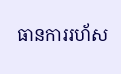ធានការរហ័ស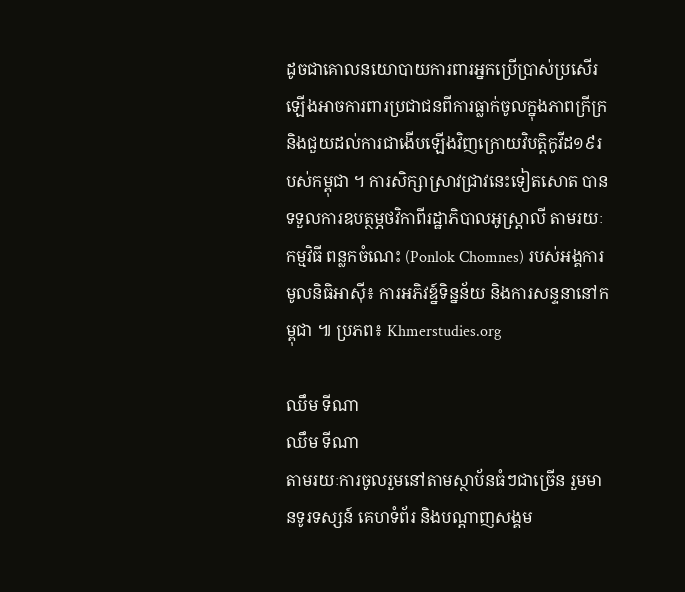ដូចជាគោលនយោបាយការពារអ្នកប្រើប្រាស់ប្រសើរឡើងអាចការពារប្រជាជនពីការធ្លាក់ចូលក្នុងភាពក្រីក្រ និងជួយដល់ការជាងើបឡើងវិញក្រោយវិបត្តិកូវីដ១៩របស់កម្ពុជា ។ ការសិក្សាស្រាវជ្រាវនេះទៀតសោត បានទទួលការឧបត្ថម្ភថវិកាពីរដ្ឋាភិបាលអូស្រ្តាលី តាមរយៈកម្មវិធី ពន្លកចំណេះ (Ponlok Chomnes) របស់អង្គការមូលនិធិអាស៊ី៖ ការអភិវឌ្ន៍ទិន្នន័យ និងការសន្ទនានៅកម្ពុជា ៕ ប្រភព៖ Khmerstudies.org

ឈឹម ទីណា
ឈឹម ទីណា
តាមរយៈការចូលរួមនៅតាមស្ថាប័នធំៗជាច្រើន រួមមានទូរទស្សន៍ គេហទំព័រ និងបណ្តាញសង្គម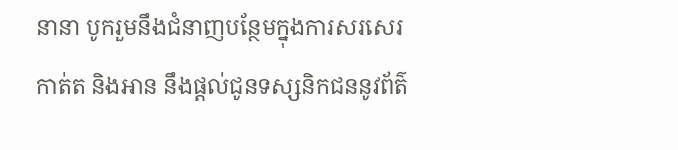នានា បូករួមនឹងជំនាញបន្ថែមក្នុងការសរសេរ កាត់ត និងអាន នឹងផ្ដល់ជូនទស្សនិកជននូវព័ត៌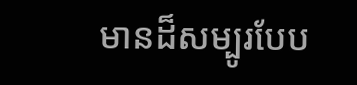មានដ៏សម្បូរបែប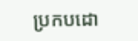ប្រកបដោ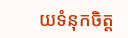យទំនុកចិត្ត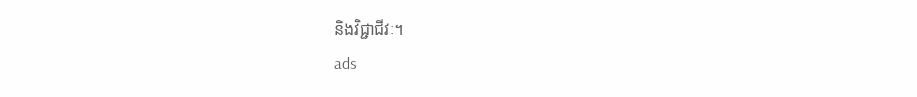និងវិជ្ជាជីវៈ។
ads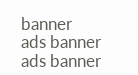banner
ads banner
ads banner